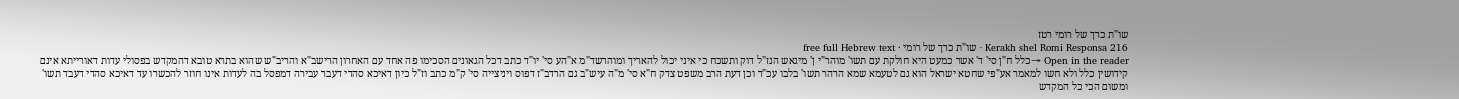שו"ת כרך של רומי רטז
Kerakh shel Romi Responsa 216 · שו"ת כרך של רומי · free full Hebrew text
Open in the reader →כלל ח"ן סי' ד' אשר כמעט היא חולקת עם תשו' מוהר"י ן' מיגאש הנז"ל דוק ותשכח כי איני יכול להאריך ומוהרשד"מ א"הע סי' יו"ד כתב דכל הגאונים הסכימו פה אחד עם האחרון הרישב"א והריב"ש שהוא בתרא טובא דהמקדש בפסולי עדות דאורייתא אינם קידושין כלל ולא חשו למאמר אע"פי שחטא ישראל הוא גם לטעמא שמא הרהר תשו' בלבו עכ"ד וכן דעת הרב משפט צדק ח"א סי' מ"ה עיש"ב גם הרדב"ז דפוס ויניצייה סי' ק"מ כתב וז"ל כיון דאיכא סהדי דעבר עבירה דמפסל בה לעדות אינו חוזר להכשרו עד דאיכא סהדי דעבד תשו' ומשום הכי כל המקדש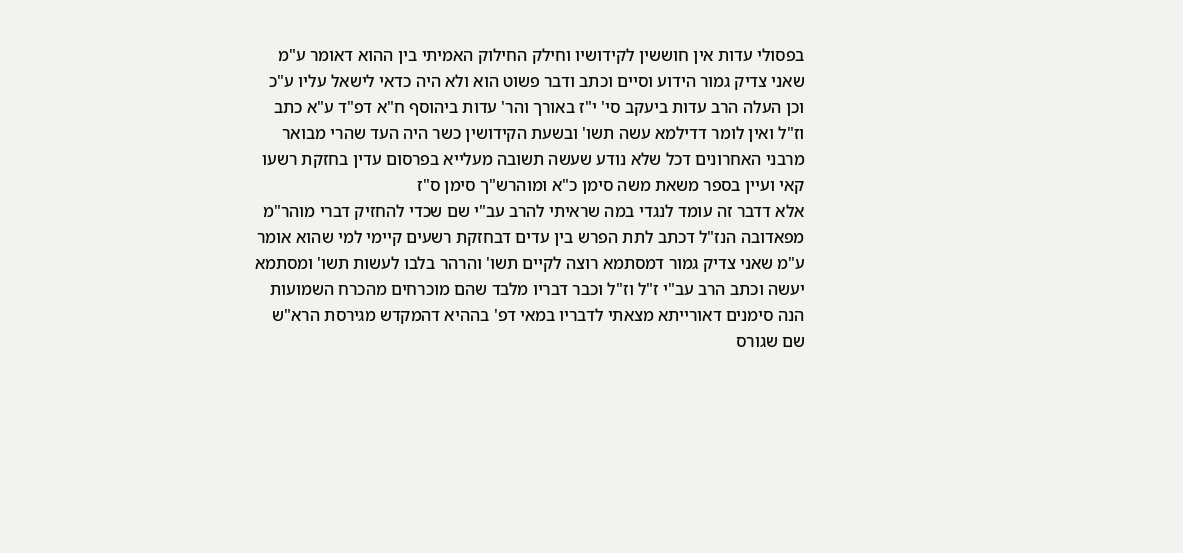בפסולי עדות אין חוששין לקידושיו וחילק החילוק האמיתי בין ההוא דאומר ע"מ שאני צדיק גמור הידוע וסיים וכתב ודבר פשוט הוא ולא היה כדאי לישאל עליו ע"כ וכן העלה הרב עדות ביעקב סי' י"ז באורך והר' עדות ביהוסף ח"א דפ"ד ע"א כתב וז"ל ואין לומר דדילמא עשה תשו' ובשעת הקידושין כשר היה העד שהרי מבואר מרבני האחרונים דכל שלא נודע שעשה תשובה מעלייא בפרסום עדין בחזקת רשעו קאי ועיין בספר משאת משה סימן כ"א ומוהרש"ך סימן ס"ז
אלא דדבר זה עומד לנגדי במה שראיתי להרב עב"י שם שכדי להחזיק דברי מוהר"מ מפאדובה הנז"ל דכתב לתת הפרש בין עדים דבחזקת רשעים קיימי למי שהוא אומר ע"מ שאני צדיק גמור דמסתמא רוצה לקיים תשו' והרהר בלבו לעשות תשו' ומסתמא יעשה וכתב הרב עב"י ז"ל וז"ל וכבר דבריו מלבד שהם מוכרחים מהכרח השמועות הנה סימנים דאורייתא מצאתי לדבריו במאי דפ' בההיא דהמקדש מגירסת הרא"ש שם שגורס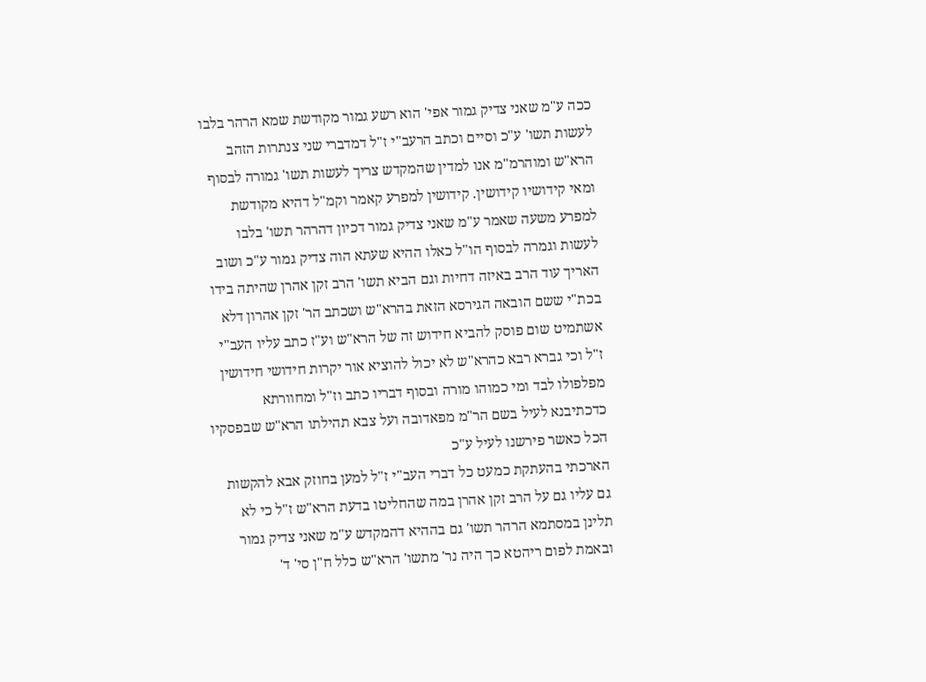ככה ע"מ שאני צדיק גמור אפי' הוא רשע גמור מקודשת שמא הרהר בלבו לעשות תשו' ע"כ וסיים וכתב הרעב"י ז"ל דמדברי שני צנתרות הזהב הרא"ש ומוהרמ"מ אנו למדין שהמקדש צריך לעשות תשו' גמורה לבסוף ומאי קידושיו קידושין. קידושין למפרע קאמר וקמ"ל דהיא מקודשת למפרע משעה שאמר ע"מ שאני צדיק גמור דכיון דהרהר תשו' בלבו לעשות וגמרה לבסוף הו"ל כאלו ההיא שעתא הוה צדיק גמור ע"כ ושוב האריך עוד הרב באיזה דחיות וגם הביא תשו' הרב זקן אהרן שהיתה בידו בכת"י ששם הובאה הגירסא הזאת בהרא"ש ושכתב הר' זקן אהרון דלא אשתמיט שום פוסק להביא חידוש זה של הרא"ש וע"ז כתב עליו העב"י ז"ל וכי גברא רבא כהרא"ש לא יכול להוציא אור יקרות חידושי חידושין מפלפולו לבד ומי כמוהו מורה ובסוף דבריו כתב וז"ל ומחוורתא כדכתיבנא לעיל בשם הר"מ מפאדובה ועל צבא תהילתו הרא"ש שבפסקיו הכל כאשר פירשנו לעיל ע"כ
הארכתי בהעתקת כמעט כל דברי העב"י ז"ל למען בחוזק אבא להקשות גם עליו גם על הרב זקן אהרן במה שהחליטו בדעת הרא"ש ז"ל כי לא תלינן במסתמא הרהר תשו' גם בההיא דהמקדש ע"מ שאני צדיק גמור ובאמת לפום ריהטא כך היה נר' מתשו' הרא"ש כלל ח"ן סי' ד'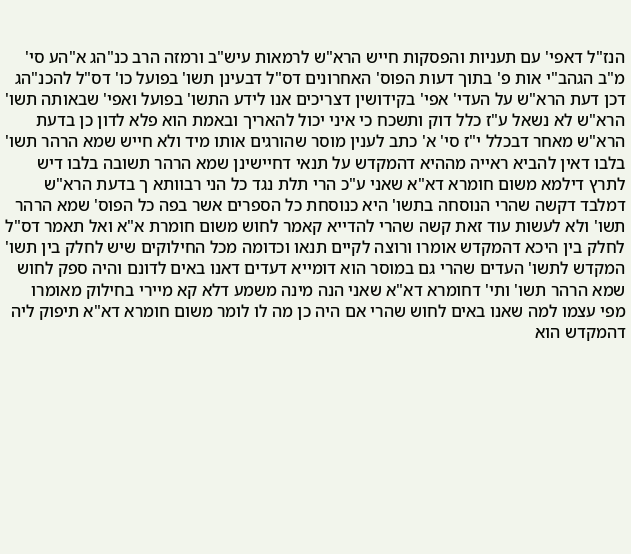הנז"ל דאפי' עם תעניות והפסקות חייש הרא"ש לרמאות עיש"ב ורמזה הרב כנ"הג א"הע סי' מ"ב הגהב"י אות פ' בתוך דעות הפוס' האחרונים דס"ל דבעינן תשו' בפועל כו' דס"ל להכנ"הג דכן דעת הרא"ש על העדי' אפי' בקידושין דצריכים אנו לידע התשו' בפועל ואפי' שבאותה תשו' הרא"ש לא נשאל ע"ז כלל דוק ותשכח כי איני יכול להאריך ובאמת הוא פלא לדון כן בדעת הרא"ש מאחר דבכלל י"ז סי' א' כתב לענין מוסר שהורגים אותו מיד ולא חייש שמא הרהר תשו' בלבו דאין להביא ראייה מההיא דהמקדש על תנאי דחיישינן שמא הרהר תשובה בלבו דיש לתרץ דילמא משום חומרא דא"א שאני ע"כ הרי תלת נגד כל הני רבוותא ך בדעת הרא"ש דמלבד דקשה שהרי הנוסחה בתשו' היא כנוסחת כל הספרים אשר בפה כל הפוס' שמא הרהר תשו' ולא לעשות עוד זאת קשה שהרי להדייא קאמר לחוש משום חומרת א"א ואל תאמר דס"ל לחלק בין היכא דהמקדש אומרו ורוצה לקיים תנאו וכדומה מכל החילוקים שיש לחלק בין תשו' המקדש לתשו' העדים שהרי גם במוסר הוא דומייא דעדים דאנו באים לדונם והיה ספק לחוש שמא הרהר תשו' ותי' דחומרא דא"א שאני הנה מינה משמע דלא קא מיירי בחילוק מאומרו מפי עצמו למה שאנו באים לחוש שהרי אם היה כן מה לו לומר משום חומרא דא"א תיפוק ליה דהמקדש הוא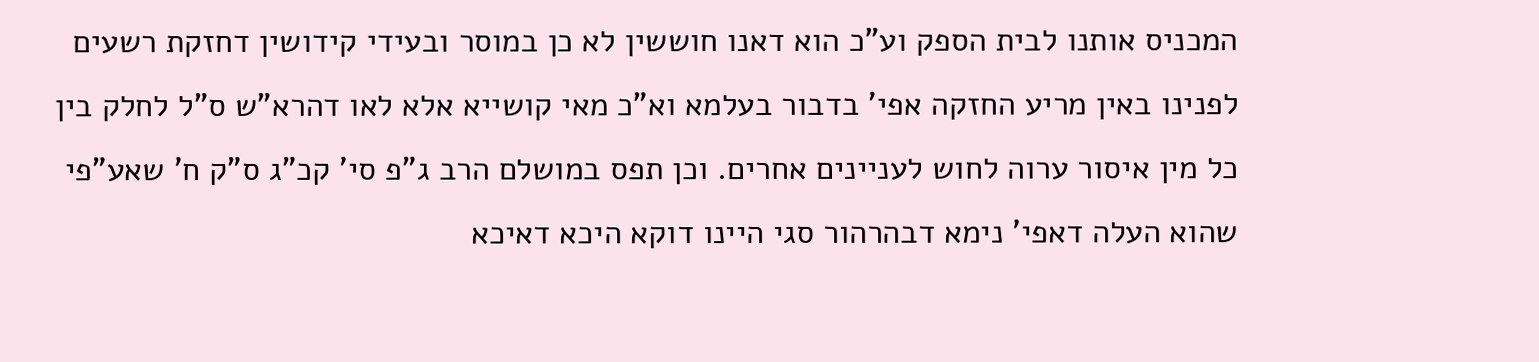המכניס אותנו לבית הספק וע"כ הוא דאנו חוששין לא כן במוסר ובעידי קידושין דחזקת רשעים לפנינו באין מריע החזקה אפי' בדבור בעלמא וא"כ מאי קושייא אלא לאו דהרא"ש ס"ל לחלק בין כל מין איסור ערוה לחוש לעניינים אחרים. וכן תפס במושלם הרב ג"פ סי' קכ"ג ס"ק ח' שאע"פי שהוא העלה דאפי' נימא דבהרהור סגי היינו דוקא היכא דאיכא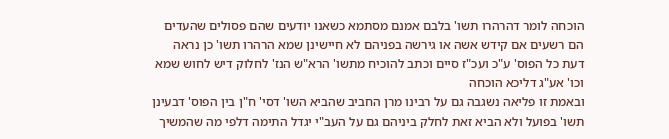הוכחה לומר דהרהרו תשו' בלבם אמנם מסתמא כשאנו יודעים שהם פסולים שהעדים הם רשעים אם קידש אשה או גירשה בפניהם לא חיישינן שמא הרהרו תשו' כן נראה דעת כל הפוס' ע"כ ועכ"ז סיים וכתב להוכיח מתשו' הרא"ש הנז' לחלוק דיש לחוש שמא וכו' אע"ג דליכא הוכחה
ובאמת זו פליאה נשגבה גם על רבינו מרן החביב שהביא השו' דסי' ח"ן בין הפוס' דבעינן תשו' בפועל ולא הביא זאת לחלק ביניהם גם על העב"י יגדל התימה דלפי מה שהמשיך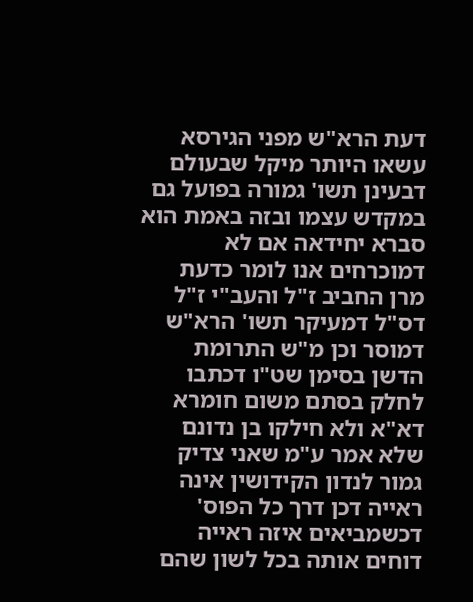דעת הרא"ש מפני הגירסא עשאו היותר מיקל שבעולם דבעינן תשו' גמורה בפועל גם במקדש עצמו ובזה באמת הוא סברא יחידאה אם לא דמוכרחים אנו לומר כדעת מרן החביב ז"ל והעב"י ז"ל דס"ל דמעיקר תשו' הרא"ש דמוסר וכן מ"ש התרומת הדשן בסימן שט"ו דכתבו לחלק בסתם משום חומרא דא"א ולא חילקו בן נדונם שלא אמר ע"מ שאני צדיק גמור לנדון הקידושין אינה ראייה דכן דרך כל הפוס' דכשמביאים איזה ראייה דוחים אותה בכל לשון שהם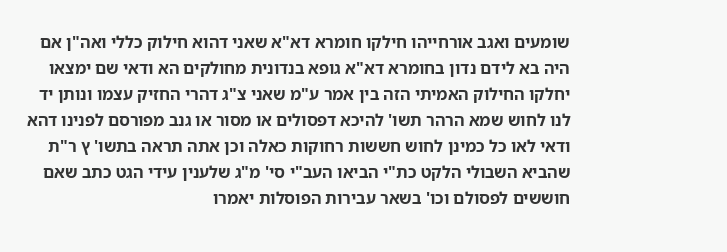שומעים ואגב אורחייהו חילקו חומרא דא"א שאני דהוא חילוק כללי ואה"ן אם היה בא לידם נדון בחומרא דא"א גופא בנדונית מחולקים הא ודאי שם ימצאו יחלקו החילוק האמיתי הזה בין אמר ע"מ שאני צ"ג דהרי החזיק עצמו ונותן יד לנו לחוש שמא הרהר תשו' להיכא דפסולים או מסור או גנב מפורסם לפנינו דהא ודאי לאו כל כמינן לחוש חששות רחוקות כאלה וכן אתה תראה בתשו' ץ ר"ת שהביא השבולי הלקט כת"י הביאו העב"י סי' מ"ג שלענין עידי הגט כתב שאם חוששים לפסולם וכו' בשאר עבירות הפוסלות יאמרו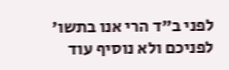לפני ב"ד הרי אנו בתשו' לפניכם ולא נוסיף עוד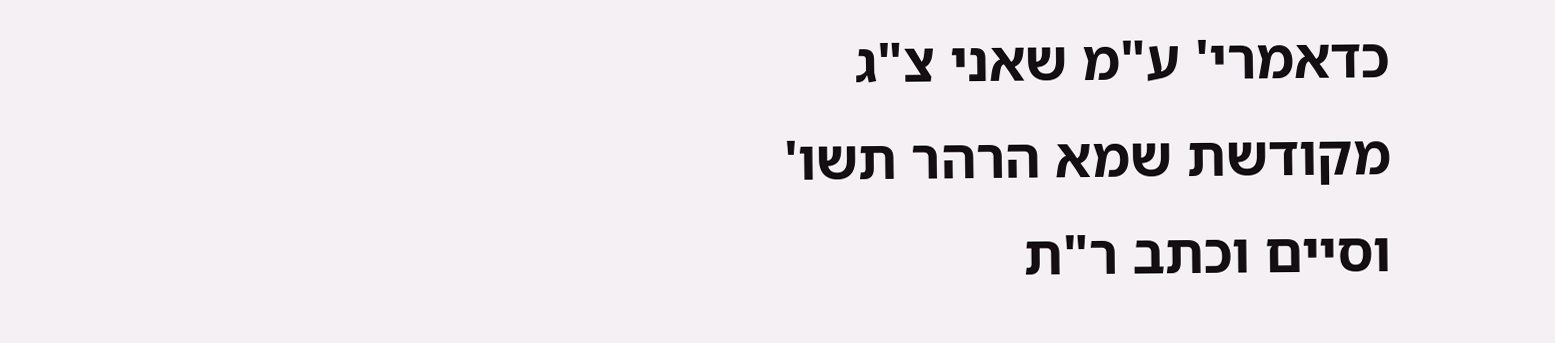כדאמרי' ע"מ שאני צ"ג מקודשת שמא הרהר תשו' וסיים וכתב ר"ת